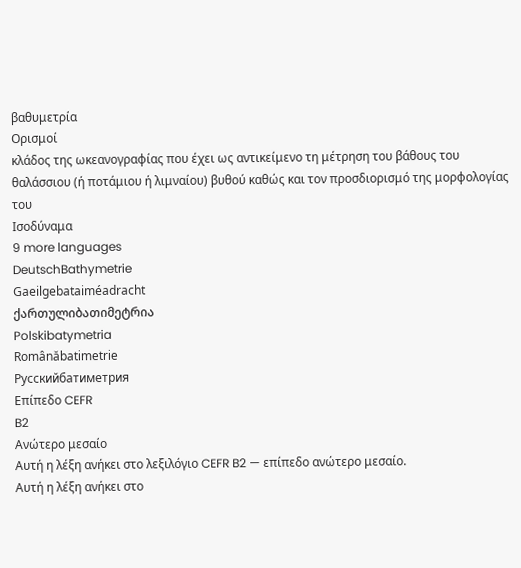βαθυμετρία
Ορισμοί
κλάδος της ωκεανογραφίας που έχει ως αντικείμενο τη μέτρηση του βάθους του θαλάσσιου (ή ποτάμιου ή λιμναίου) βυθού καθώς και τον προσδιορισμό της μορφολογίας του
Ισοδύναμα
9 more languages
DeutschBathymetrie
Gaeilgebataiméadracht
ქართულიბათიმეტრია
Polskibatymetria
Românăbatimetrie
Русскийбатиметрия
Επίπεδο CEFR
B2
Ανώτερο μεσαίο
Αυτή η λέξη ανήκει στο λεξιλόγιο CEFR B2 — επίπεδο ανώτερο μεσαίο.
Αυτή η λέξη ανήκει στο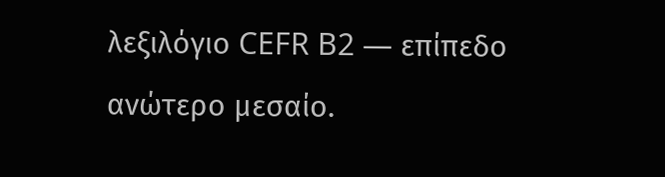λεξιλόγιο CEFR B2 — επίπεδο ανώτερο μεσαίο.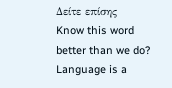Δείτε επίσης
Know this word better than we do? Language is a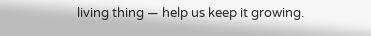living thing — help us keep it growing.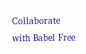Collaborate with Babel Free